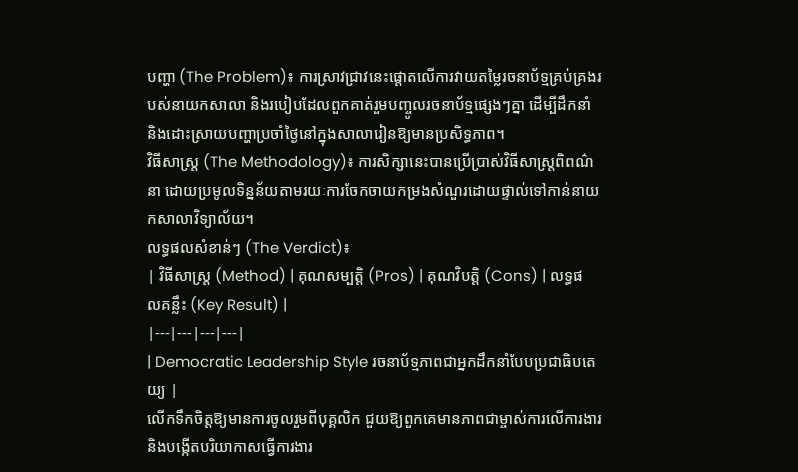បញ្ហា (The Problem)៖ ការស្រាវជ្រាវនេះផ្តោតលើការវាយតម្លៃរចនាប័ទ្មគ្រប់គ្រងរបស់នាយកសាលា និងរបៀបដែលពួកគាត់រួមបញ្ចូលរចនាប័ទ្មផ្សេងៗគ្នា ដើម្បីដឹកនាំ និងដោះស្រាយបញ្ហាប្រចាំថ្ងៃនៅក្នុងសាលារៀនឱ្យមានប្រសិទ្ធភាព។
វិធីសាស្ត្រ (The Methodology)៖ ការសិក្សានេះបានប្រើប្រាស់វិធីសាស្ត្រពិពណ៌នា ដោយប្រមូលទិន្នន័យតាមរយៈការចែកចាយកម្រងសំណួរដោយផ្ទាល់ទៅកាន់នាយកសាលាវិទ្យាល័យ។
លទ្ធផលសំខាន់ៗ (The Verdict)៖
| វិធីសាស្ត្រ (Method) | គុណសម្បត្តិ (Pros) | គុណវិបត្តិ (Cons) | លទ្ធផលគន្លឹះ (Key Result) |
|---|---|---|---|
| Democratic Leadership Style រចនាប័ទ្មភាពជាអ្នកដឹកនាំបែបប្រជាធិបតេយ្យ |
លើកទឹកចិត្តឱ្យមានការចូលរួមពីបុគ្គលិក ជួយឱ្យពួកគេមានភាពជាម្ចាស់ការលើការងារ និងបង្កើតបរិយាកាសធ្វើការងារ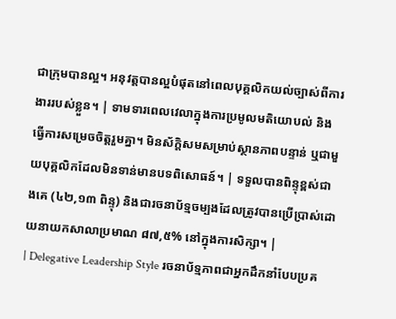ជាក្រុមបានល្អ។ អនុវត្តបានល្អបំផុតនៅពេលបុគ្គលិកយល់ច្បាស់ពីការងាររបស់ខ្លួន។ | ទាមទារពេលវេលាក្នុងការប្រមូលមតិយោបល់ និងធ្វើការសម្រេចចិត្តរួមគ្នា។ មិនស័ក្តិសមសម្រាប់ស្ថានភាពបន្ទាន់ ឬជាមួយបុគ្គលិកដែលមិនទាន់មានបទពិសោធន៍។ | ទទួលបានពិន្ទុខ្ពស់ជាងគេ (៤២,១៣ ពិន្ទុ) និងជារចនាប័ទ្មចម្បងដែលត្រូវបានប្រើប្រាស់ដោយនាយកសាលាប្រមាណ ៨៧,៥% នៅក្នុងការសិក្សា។ |
| Delegative Leadership Style រចនាប័ទ្មភាពជាអ្នកដឹកនាំបែបប្រគ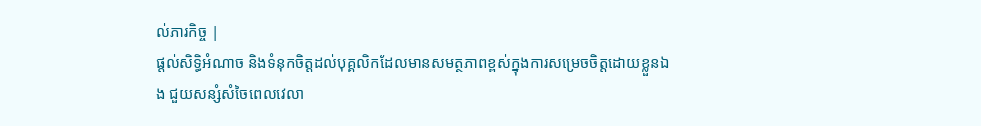ល់ភារកិច្ច |
ផ្តល់សិទ្ធិអំណាច និងទំនុកចិត្តដល់បុគ្គលិកដែលមានសមត្ថភាពខ្ពស់ក្នុងការសម្រេចចិត្តដោយខ្លួនឯង ជួយសន្សំសំចៃពេលវេលា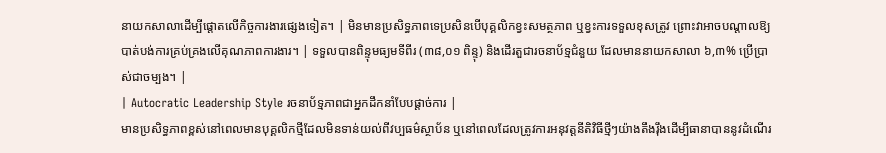នាយកសាលាដើម្បីផ្តោតលើកិច្ចការងារផ្សេងទៀត។ | មិនមានប្រសិទ្ធភាពទេប្រសិនបើបុគ្គលិកខ្វះសមត្ថភាព ឬខ្វះការទទួលខុសត្រូវ ព្រោះវាអាចបណ្តាលឱ្យបាត់បង់ការគ្រប់គ្រងលើគុណភាពការងារ។ | ទទួលបានពិន្ទុមធ្យមទីពីរ (៣៨,០១ ពិន្ទុ) និងដើរតួជារចនាប័ទ្មជំនួយ ដែលមាននាយកសាលា ៦,៣% ប្រើប្រាស់ជាចម្បង។ |
| Autocratic Leadership Style រចនាប័ទ្មភាពជាអ្នកដឹកនាំបែបផ្តាច់ការ |
មានប្រសិទ្ធភាពខ្ពស់នៅពេលមានបុគ្គលិកថ្មីដែលមិនទាន់យល់ពីវប្បធម៌ស្ថាប័ន ឬនៅពេលដែលត្រូវការអនុវត្តនីតិវិធីថ្មីៗយ៉ាងតឹងរ៉ឹងដើម្បីធានាបាននូវដំណើរ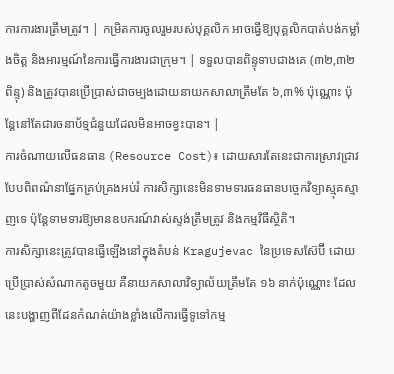ការការងារត្រឹមត្រូវ។ | កម្រិតការចូលរួមរបស់បុគ្គលិក អាចធ្វើឱ្យបុគ្គលិកបាត់បង់កម្លាំងចិត្ត និងអារម្មណ៍នៃការធ្វើការងារជាក្រុម។ | ទទួលបានពិន្ទុទាបជាងគេ (៣២,៣២ ពិន្ទុ) និងត្រូវបានប្រើប្រាស់ជាចម្បងដោយនាយកសាលាត្រឹមតែ ៦,៣% ប៉ុណ្ណោះ ប៉ុន្តែនៅតែជារចនាប័ទ្មជំនួយដែលមិនអាចខ្វះបាន។ |
ការចំណាយលើធនធាន (Resource Cost)៖ ដោយសារតែនេះជាការស្រាវជ្រាវបែបពិពណ៌នាផ្នែកគ្រប់គ្រងអប់រំ ការសិក្សានេះមិនទាមទារធនធានបច្ចេកវិទ្យាស្មុគស្មាញទេ ប៉ុន្តែទាមទារឱ្យមានឧបករណ៍វាស់ស្ទង់ត្រឹមត្រូវ និងកម្មវិធីស្ថិតិ។
ការសិក្សានេះត្រូវបានធ្វើឡើងនៅក្នុងតំបន់ Kragujevac នៃប្រទេសស៊ែប៊ី ដោយប្រើប្រាស់សំណាកតូចមួយ គឺនាយកសាលាវិទ្យាល័យត្រឹមតែ ១៦ នាក់ប៉ុណ្ណោះ ដែលនេះបង្ហាញពីដែនកំណត់យ៉ាងខ្លាំងលើការធ្វើទូទៅកម្ម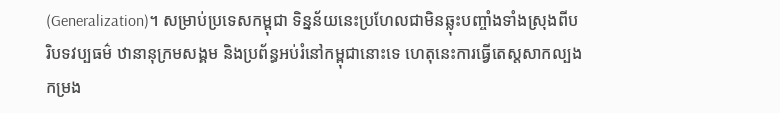(Generalization)។ សម្រាប់ប្រទេសកម្ពុជា ទិន្នន័យនេះប្រហែលជាមិនឆ្លុះបញ្ចាំងទាំងស្រុងពីបរិបទវប្បធម៌ ឋានានុក្រមសង្គម និងប្រព័ន្ធអប់រំនៅកម្ពុជានោះទេ ហេតុនេះការធ្វើតេស្តសាកល្បងកម្រង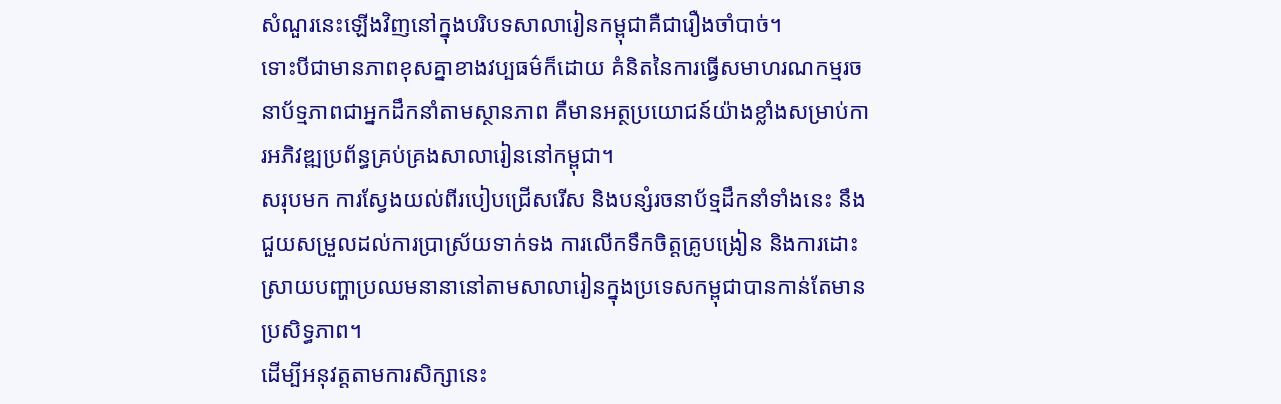សំណួរនេះឡើងវិញនៅក្នុងបរិបទសាលារៀនកម្ពុជាគឺជារឿងចាំបាច់។
ទោះបីជាមានភាពខុសគ្នាខាងវប្បធម៌ក៏ដោយ គំនិតនៃការធ្វើសមាហរណកម្មរចនាប័ទ្មភាពជាអ្នកដឹកនាំតាមស្ថានភាព គឺមានអត្ថប្រយោជន៍យ៉ាងខ្លាំងសម្រាប់ការអភិវឌ្ឍប្រព័ន្ធគ្រប់គ្រងសាលារៀននៅកម្ពុជា។
សរុបមក ការស្វែងយល់ពីរបៀបជ្រើសរើស និងបន្សំរចនាប័ទ្មដឹកនាំទាំងនេះ នឹងជួយសម្រួលដល់ការប្រាស្រ័យទាក់ទង ការលើកទឹកចិត្តគ្រូបង្រៀន និងការដោះស្រាយបញ្ហាប្រឈមនានានៅតាមសាលារៀនក្នុងប្រទេសកម្ពុជាបានកាន់តែមានប្រសិទ្ធភាព។
ដើម្បីអនុវត្តតាមការសិក្សានេះ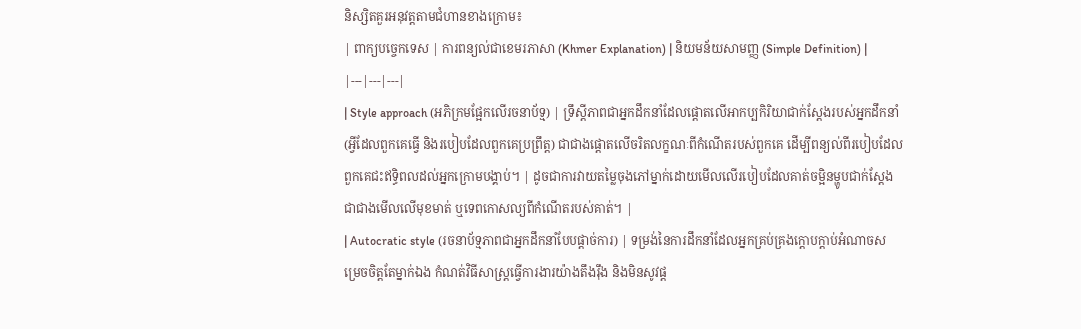និស្សិតគួរអនុវត្តតាមជំហានខាងក្រោម៖
| ពាក្យបច្ចេកទេស | ការពន្យល់ជាខេមរភាសា (Khmer Explanation) | និយមន័យសាមញ្ញ (Simple Definition) |
|---|---|---|
| Style approach (អភិក្រមផ្អែកលើរចនាប័ទ្ម) | ទ្រឹស្តីភាពជាអ្នកដឹកនាំដែលផ្តោតលើអាកប្បកិរិយាជាក់ស្តែងរបស់អ្នកដឹកនាំ (អ្វីដែលពួកគេធ្វើ និងរបៀបដែលពួកគេប្រព្រឹត្ត) ជាជាងផ្តោតលើចរិតលក្ខណៈពីកំណើតរបស់ពួកគេ ដើម្បីពន្យល់ពីរបៀបដែលពួកគេជះឥទ្ធិពលដល់អ្នកក្រោមបង្គាប់។ | ដូចជាការវាយតម្លៃចុងភៅម្នាក់ដោយមើលលើរបៀបដែលគាត់ចម្អិនម្ហូបជាក់ស្តែង ជាជាងមើលលើមុខមាត់ ឬទេពកោសល្យពីកំណើតរបស់គាត់។ |
| Autocratic style (រចនាប័ទ្មភាពជាអ្នកដឹកនាំបែបផ្តាច់ការ) | ទម្រង់នៃការដឹកនាំដែលអ្នកគ្រប់គ្រងក្តោបក្តាប់អំណាចសម្រេចចិត្តតែម្នាក់ឯង កំណត់វិធីសាស្ត្រធ្វើការងារយ៉ាងតឹងរ៉ឹង និងមិនសូវផ្ត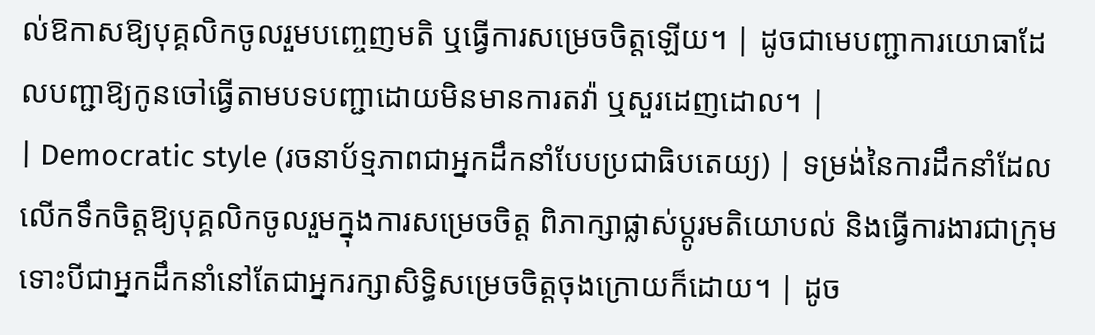ល់ឱកាសឱ្យបុគ្គលិកចូលរួមបញ្ចេញមតិ ឬធ្វើការសម្រេចចិត្តឡើយ។ | ដូចជាមេបញ្ជាការយោធាដែលបញ្ជាឱ្យកូនចៅធ្វើតាមបទបញ្ជាដោយមិនមានការតវ៉ា ឬសួរដេញដោល។ |
| Democratic style (រចនាប័ទ្មភាពជាអ្នកដឹកនាំបែបប្រជាធិបតេយ្យ) | ទម្រង់នៃការដឹកនាំដែលលើកទឹកចិត្តឱ្យបុគ្គលិកចូលរួមក្នុងការសម្រេចចិត្ត ពិភាក្សាផ្លាស់ប្តូរមតិយោបល់ និងធ្វើការងារជាក្រុម ទោះបីជាអ្នកដឹកនាំនៅតែជាអ្នករក្សាសិទ្ធិសម្រេចចិត្តចុងក្រោយក៏ដោយ។ | ដូច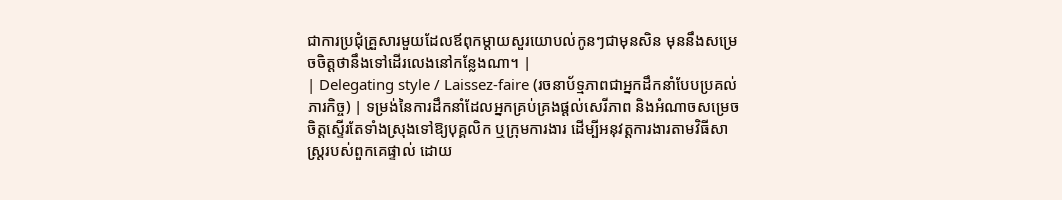ជាការប្រជុំគ្រួសារមួយដែលឪពុកម្តាយសួរយោបល់កូនៗជាមុនសិន មុននឹងសម្រេចចិត្តថានឹងទៅដើរលេងនៅកន្លែងណា។ |
| Delegating style / Laissez-faire (រចនាប័ទ្មភាពជាអ្នកដឹកនាំបែបប្រគល់ភារកិច្ច) | ទម្រង់នៃការដឹកនាំដែលអ្នកគ្រប់គ្រងផ្តល់សេរីភាព និងអំណាចសម្រេចចិត្តស្ទើរតែទាំងស្រុងទៅឱ្យបុគ្គលិក ឬក្រុមការងារ ដើម្បីអនុវត្តការងារតាមវិធីសាស្រ្តរបស់ពួកគេផ្ទាល់ ដោយ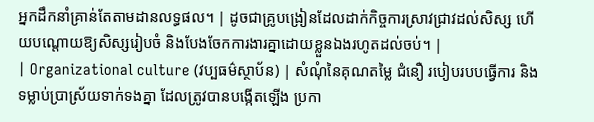អ្នកដឹកនាំគ្រាន់តែតាមដានលទ្ធផល។ | ដូចជាគ្រូបង្រៀនដែលដាក់កិច្ចការស្រាវជ្រាវដល់សិស្ស ហើយបណ្តោយឱ្យសិស្សរៀបចំ និងបែងចែកការងារគ្នាដោយខ្លួនឯងរហូតដល់ចប់។ |
| Organizational culture (វប្បធម៌ស្ថាប័ន) | សំណុំនៃគុណតម្លៃ ជំនឿ របៀបរបបធ្វើការ និងទម្លាប់ប្រាស្រ័យទាក់ទងគ្នា ដែលត្រូវបានបង្កើតឡើង ប្រកា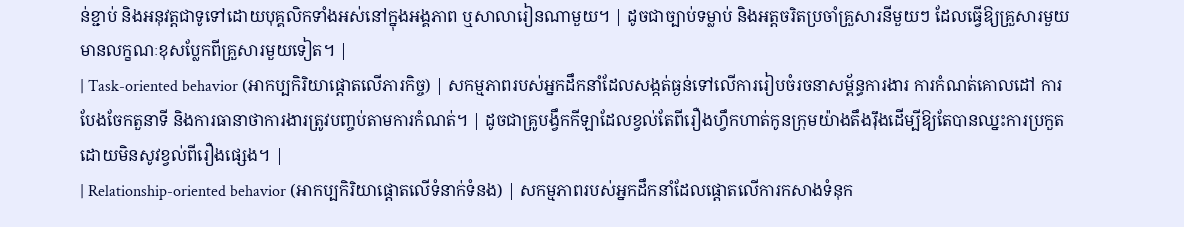ន់ខ្ជាប់ និងអនុវត្តជាទូទៅដោយបុគ្គលិកទាំងអស់នៅក្នុងអង្គភាព ឬសាលារៀនណាមួយ។ | ដូចជាច្បាប់ទម្លាប់ និងអត្តចរិតប្រចាំគ្រួសារនីមួយៗ ដែលធ្វើឱ្យគ្រួសារមួយមានលក្ខណៈខុសប្លែកពីគ្រួសារមួយទៀត។ |
| Task-oriented behavior (អាកប្បកិរិយាផ្តោតលើភារកិច្ច) | សកម្មភាពរបស់អ្នកដឹកនាំដែលសង្កត់ធ្ងន់ទៅលើការរៀបចំរចនាសម្ព័ន្ធការងារ ការកំណត់គោលដៅ ការបែងចែកតួនាទី និងការធានាថាការងារត្រូវបញ្ចប់តាមការកំណត់។ | ដូចជាគ្រូបង្វឹកកីឡាដែលខ្វល់តែពីរឿងហ្វឹកហាត់កូនក្រុមយ៉ាងតឹងរ៉ឹងដើម្បីឱ្យតែបានឈ្នះការប្រកួត ដោយមិនសូវខ្វល់ពីរឿងផ្សេង។ |
| Relationship-oriented behavior (អាកប្បកិរិយាផ្តោតលើទំនាក់ទំនង) | សកម្មភាពរបស់អ្នកដឹកនាំដែលផ្តោតលើការកសាងទំនុក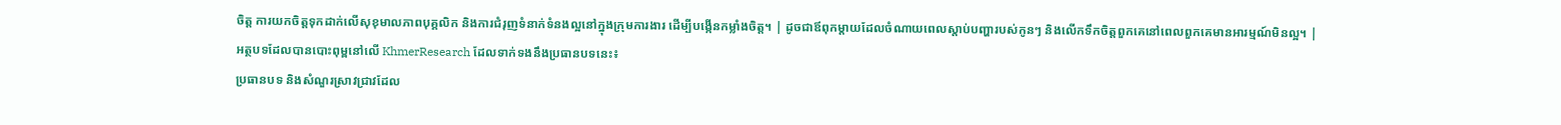ចិត្ត ការយកចិត្តទុកដាក់លើសុខុមាលភាពបុគ្គលិក និងការជំរុញទំនាក់ទំនងល្អនៅក្នុងក្រុមការងារ ដើម្បីបង្កើនកម្លាំងចិត្ត។ | ដូចជាឪពុកម្តាយដែលចំណាយពេលស្តាប់បញ្ហារបស់កូនៗ និងលើកទឹកចិត្តពួកគេនៅពេលពួកគេមានអារម្មណ៍មិនល្អ។ |
អត្ថបទដែលបានបោះពុម្ពនៅលើ KhmerResearch ដែលទាក់ទងនឹងប្រធានបទនេះ៖
ប្រធានបទ និងសំណួរស្រាវជ្រាវដែល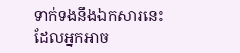ទាក់ទងនឹងឯកសារនេះ ដែលអ្នកអាច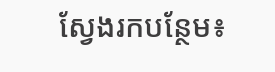ស្វែងរកបន្ថែម៖